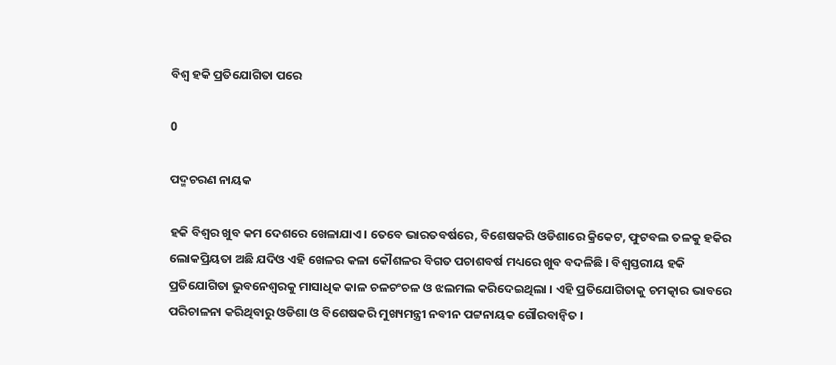ବିଶ୍ୱ ହକି ପ୍ରତିଯୋଗିତା ପରେ

0

ପଦ୍ମଚରଣ ନାୟକ

ହକି ବିଶ୍ୱର ଖୁବ କମ ଦେଶରେ ଖେଳାଯାଏ। ତେବେ ଭାରତବର୍ଷରେ, ବିଶେଷକରି ଓଡିଶାରେ କ୍ରିକେଟ, ଫୁଟବଲ ତଳକୁ ହକିର ଲୋକପ୍ରିୟତା ଅଛି ଯଦିଓ ଏହି ଖେଳର କଳା କୌଶଳର ବିଗତ ପଚାଶବର୍ଷ ମଧ୍ୟରେ ଖୁବ ବଦଳିଛି । ବିଶ୍ୱସ୍ତରୀୟ ହକି ପ୍ରତିଯୋଗିତା ଭୁବନେଶ୍ୱରକୁ ମାସାଧିକ କାଳ ଚଳଚଂଚଳ ଓ ଝଲମଲ କରିଦେଇଥିଲା । ଏହି ପ୍ରତିଯୋଗିତାକୁ ଚମତ୍କାର ଭାବରେ ପରିଚାଳନା କରିଥିବାରୁ ଓଡିଶା ଓ ବିଶେଷକରି ମୁଖ୍ୟମନ୍ତ୍ରୀ ନବୀନ ପଟ୍ଟନାୟକ ଗୌରବାନ୍ୱିତ ।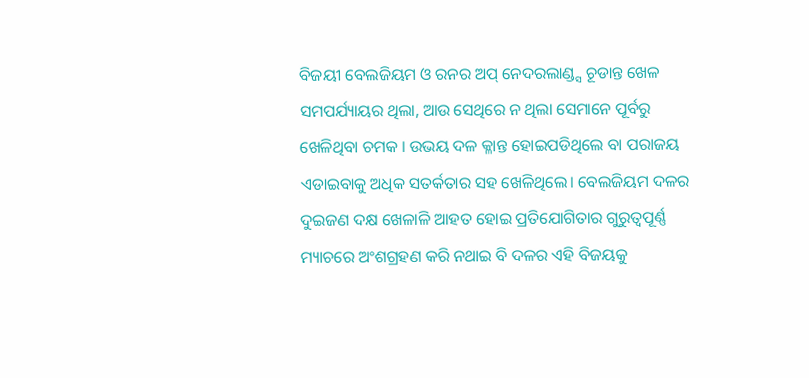ବିଜୟୀ ବେଲଜିୟମ ଓ ରନର ଅପ୍‌ ନେଦରଲାଣ୍ଡ୍ସ ଚୂଡାନ୍ତ ଖେଳ ସମପର୍ଯ୍ୟାୟର ଥିଲା, ଆଉ ସେଥିରେ ନ ଥିଲା ସେମାନେ ପୂର୍ବରୁ ଖେଳିଥିବା ଚମକ । ଉଭୟ ଦଳ କ୍ଳାନ୍ତ ହୋଇପଡିଥିଲେ ବା ପରାଜୟ ଏଡାଇବାକୁ ଅଧିକ ସତର୍କତାର ସହ ଖେଳିଥିଲେ। ବେଲଜିୟମ ଦଳର ଦୁଇଜଣ ଦକ୍ଷ ଖେଳାଳି ଆହତ ହୋଇ ପ୍ରତିଯୋଗିତାର ଗୁରୁତ୍ୱପୂର୍ଣ୍ଣ ମ୍ୟାଚରେ ଅଂଶଗ୍ରହଣ କରି ନଥାଇ ବି ଦଳର ଏହି ବିଜୟକୁ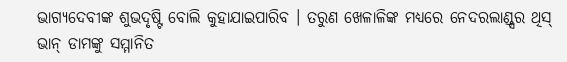ଭାଗ୍ୟଦେବୀଙ୍କ ଶୁଭଦୃଷ୍ଟି ବୋଲି କୁହାଯାଇପାରିବ । ତରୁଣ ଖେଳାଳିଙ୍କ ମଧ୍ୟରେ ନେଦରଲାଣ୍ଡ୍ସର ଥିସ୍ ଭାନ୍ ଡାମଙ୍କୁ ସମ୍ମାନିତ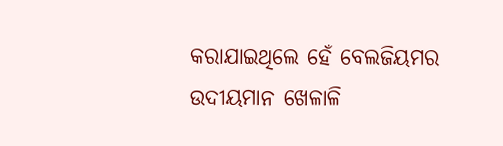କରାଯାଇଥିଲେ ହେଁ ବେଲଜିୟମର ଉଦୀୟମାନ ଖେଳାଳି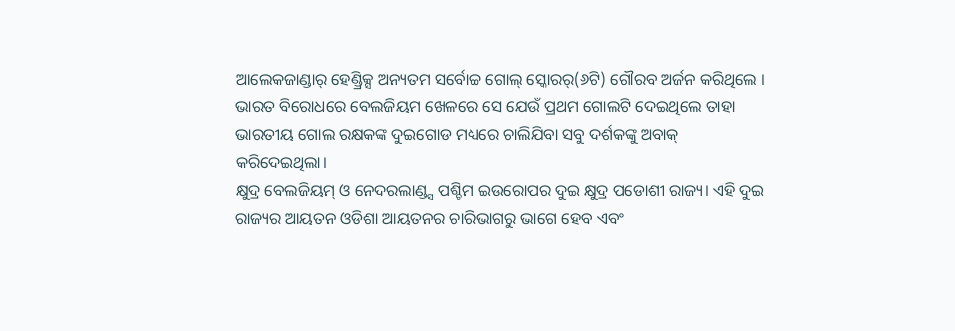ଆଲେକଜାଣ୍ଡାର୍ ହେଣ୍ଡ୍ରିକ୍ସ ଅନ୍ୟତମ ସର୍ବୋଚ୍ଚ ଗୋଲ୍ ସ୍କୋରର୍(୬ଟି) ଗୌରବ ଅର୍ଜନ କରିଥିଲେ । ଭାରତ ବିରୋଧରେ ବେଲଜିୟମ ଖେଳରେ ସେ ଯେଉଁ ପ୍ରଥମ ଗୋଲଟି ଦେଇଥିଲେ ତାହା ଭାରତୀୟ ଗୋଲ ରକ୍ଷକଙ୍କ ଦୁଇଗୋଡ ମଧ୍ୟରେ ଚାଲିଯିବା ସବୁ ଦର୍ଶକଙ୍କୁ ଅବାକ୍ କରିଦେଇଥିଲା।
କ୍ଷୁଦ୍ର ବେଲଜିୟମ୍ ଓ ନେଦରଲାଣ୍ଡ୍ସ ପଶ୍ଚିମ ଇଉରୋପର ଦୁଇ କ୍ଷୁଦ୍ର ପଡୋଶୀ ରାଜ୍ୟ। ଏହି ଦୁଇ ରାଜ୍ୟର ଆୟତନ ଓଡିଶା ଆୟତନର ଚାରିଭାଗରୁ ଭାଗେ ହେବ ଏବଂ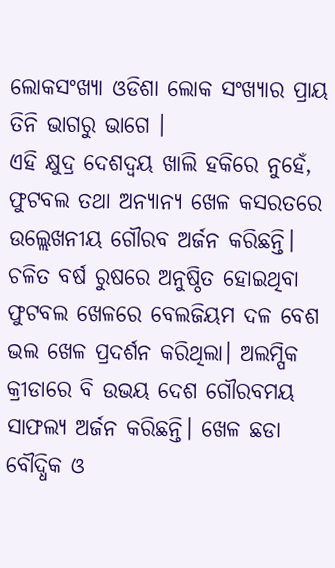ଲୋକସଂଖ୍ୟା ଓଡିଶା ଲୋକ ସଂଖ୍ୟାର ପ୍ରାୟ ତିନି ଭାଗରୁ ଭାଗେ ।
ଏହି କ୍ଷୁଦ୍ର ଦେଶଦ୍ୱୟ ଖାଲି ହକିରେ ନୁହେଁ, ଫୁଟବଲ ତଥା ଅନ୍ୟାନ୍ୟ ଖେଳ କସରତରେ ଉଲ୍ଲେଖନୀୟ ଗୌରବ ଅର୍ଜନ କରିଛନ୍ତି। ଚଳିତ ବର୍ଷ ରୁଷରେ ଅନୁଷ୍ଠିତ ହୋଇଥିବା ଫୁଟବଲ ଖେଳରେ ବେଲଜିୟମ ଦଳ ବେଶ ଭଲ ଖେଳ ପ୍ରଦର୍ଶନ କରିଥିଲା। ଅଲମ୍ପିକ କ୍ରୀଡାରେ ବି ଉଭୟ ଦେଶ ଗୌରବମୟ ସାଫଲ୍ୟ ଅର୍ଜନ କରିଛନ୍ତି। ଖେଳ ଛଡା ବୌଦ୍ଧିକ ଓ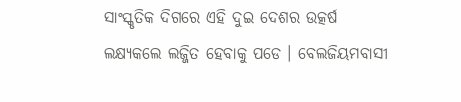ସାଂସ୍କୃତିକ ଦିଗରେ ଏହି ଦୁଇ ଦେଶର ଉତ୍କର୍ଷ ଲକ୍ଷ୍ୟକଲେ ଲଜ୍ଜିତ ହେବାକୁ ପଡେ । ବେଲଜିୟମବାସୀ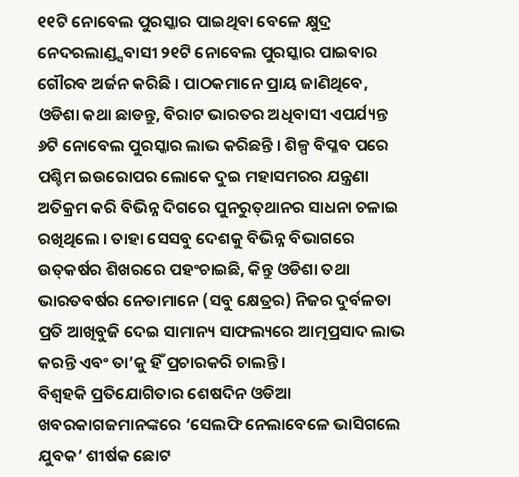୧୧ଟି ନୋବେଲ ପୁରସ୍କାର ପାଇଥିବା ବେଳେ କ୍ଷୁଦ୍ର ନେଦରଲାଣ୍ଡ୍ସବାସୀ ୨୧ଟି ନୋବେଲ ପୁରସ୍କାର ପାଇବାର ଗୌରବ ଅର୍ଜନ କରିଛି । ପାଠକମାନେ ପ୍ରାୟ ଜାଣିଥିବେ, ଓଡିଶା କଥା ଛାଡନ୍ତୁ, ବିରାଟ ଭାରତର ଅଧିବାସୀ ଏପର୍ଯ୍ୟନ୍ତ ୬ଟି ନୋବେଲ ପୁରସ୍କାର ଲାଭ କରିଛନ୍ତି । ଶିଳ୍ପ ବିପ୍ଳବ ପରେ ପଶ୍ଚିମ ଇଉରୋପର ଲୋକେ ଦୁଇ ମହାସମରର ଯନ୍ତ୍ରଣା ଅତିକ୍ରମ କରି ବିଭିନ୍ନ ଦିଗରେ ପୁନରୁତ୍‌ଥାନର ସାଧନା ଚଳାଇ ରଖିଥିଲେ । ତାହା ସେସବୁ ଦେଶକୁ ବିଭିନ୍ନ ବିଭାଗରେ ଉତ୍‌କର୍ଷର ଶିଖରରେ ପହଂଚାଇଛି, କିନ୍ତୁ ଓଡିଶା ତଥା ଭାରତବର୍ଷର ନେତାମାନେ (ସବୁ କ୍ଷେତ୍ରର) ନିଜର ଦୁର୍ବଳତା ପ୍ରତି ଆଖିବୁଜି ଦେଇ ସାମାନ୍ୟ ସାଫଲ୍ୟରେ ଆତ୍ମପ୍ରସାଦ ଲାଭ କରନ୍ତି ଏବଂ ତା’କୁ ହିଁ ପ୍ରଚାରକରି ଚାଲନ୍ତି।
ବିଶ୍ୱହକି ପ୍ରତିଯୋଗିତାର ଶେଷଦିନ ଓଡିଆ ଖବରକାଗଜମାନଙ୍କରେ ‘ସେଲଫି ନେଲାବେଳେ ଭାସିଗଲେ ଯୁବକ’ ଶୀର୍ଷକ ଛୋଟ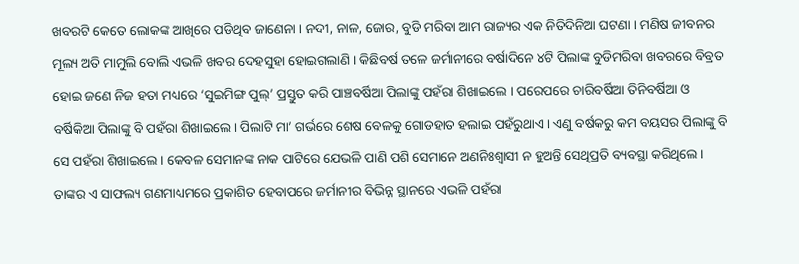ଖବରଟି କେତେ ଲୋକଙ୍କ ଆଖିରେ ପଡିଥିବ ଜାଣେନା । ନଦୀ, ନାଳ, ଜୋର, ବୁଡି ମରିବା ଆମ ରାଜ୍ୟର ଏକ ନିତିଦିନିଆ ଘଟଣା । ମଣିଷ ଜୀବନର ମୂଲ୍ୟ ଅତି ମାମୁଲି ବୋଲି ଏଭଳି ଖବର ଦେହସୁହା ହୋଇଗଲାଣି । କିଛିବର୍ଷ ତଳେ ଜର୍ମାନୀରେ ବର୍ଷାଦିନେ ୪ଟି ପିଲାଙ୍କ ବୁଡିମରିବା ଖବରରେ ବିବ୍ରତ ହୋଇ ଜଣେ ନିଜ ହତା ମଧ୍ୟରେ ‘ସୁଇମିଙ୍ଗ ପୁଲ୍’ ପ୍ରସ୍ତୁତ କରି ପାଞ୍ଚବର୍ଷିଆ ପିଲାଙ୍କୁ ପହଁରା ଶିଖାଇଲେ । ପରେପରେ ଚାରିବର୍ଷିଆ ତିନିବର୍ଷିଆ ଓ ବର୍ଷିକିଆ ପିଲାଙ୍କୁ ବି ପହଁରା ଶିଖାଇଲେ। ପିଲାଟି ମା’ ଗର୍ଭରେ ଶେଷ ବେଳକୁ ଗୋଡହାତ ହଲାଇ ପହଁରୁଥାଏ । ଏଣୁ ବର୍ଷକରୁ କମ ବୟସର ପିଲାଙ୍କୁ ବି ସେ ପହଁରା ଶିଖାଇଲେ । କେବଳ ସେମାନଙ୍କ ନାକ ପାଟିରେ ଯେଭଳି ପାଣି ପଶି ସେମାନେ ଅଣନିଃଶ୍ୱାସୀ ନ ହୁଅନ୍ତି ସେଥିପ୍ରତି ବ୍ୟବସ୍ଥା କରିଥିଲେ । ତାଙ୍କର ଏ ସାଫଲ୍ୟ ଗଣମାଧ୍ୟମରେ ପ୍ରକାଶିତ ହେବାପରେ ଜର୍ମାନୀର ବିଭିନ୍ନ ସ୍ଥାନରେ ଏଭଳି ପହଁରା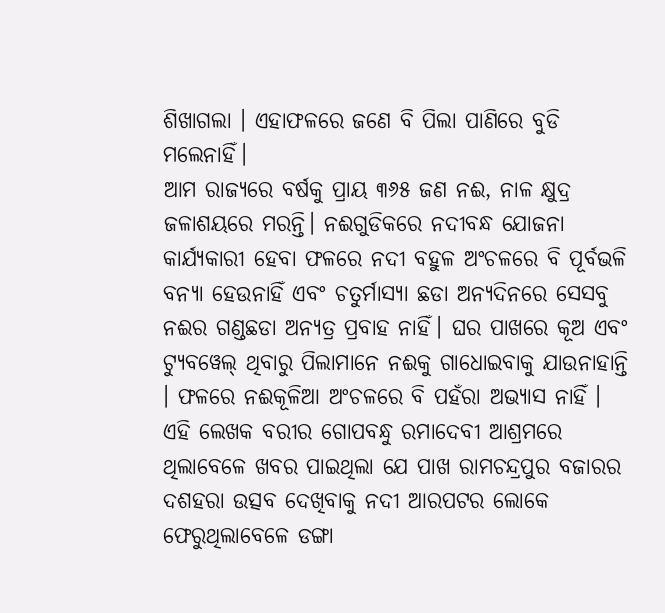ଶିଖାଗଲା । ଏହାଫଳରେ ଜଣେ ବି ପିଲା ପାଣିରେ ବୁଡି ମଲେନାହିଁ।
ଆମ ରାଜ୍ୟରେ ବର୍ଷକୁ ପ୍ରାୟ ୩୬୫ ଜଣ ନଈ, ନାଳ କ୍ଷୁଦ୍ର ଜଳାଶୟରେ ମରନ୍ତି। ନଈଗୁଡିକରେ ନଦୀବନ୍ଧ ଯୋଜନା କାର୍ଯ୍ୟକାରୀ ହେବା ଫଳରେ ନଦୀ ବହୁଳ ଅଂଚଳରେ ବି ପୂର୍ବଭଳି ବନ୍ୟା ହେଉନାହିଁ ଏବଂ ଚତୁର୍ମାସ୍ୟା ଛଡା ଅନ୍ୟଦିନରେ ସେସବୁ ନଈର ଗଣ୍ଡଛଡା ଅନ୍ୟତ୍ର ପ୍ରବାହ ନାହିଁ। ଘର ପାଖରେ କୂଅ ଏବଂ ଟ୍ୟୁବୱେଲ୍‌ ଥିବାରୁ ପିଲାମାନେ ନଈକୁ ଗାଧୋଇବାକୁ ଯାଉନାହାନ୍ତି । ଫଳରେ ନଈକୂଳିଆ ଅଂଚଳରେ ବି ପହଁରା ଅଭ୍ୟାସ ନାହିଁ ।
ଏହି ଲେଖକ ବରୀର ଗୋପବନ୍ଧୁ ରମାଦେବୀ ଆଶ୍ରମରେ ଥିଲାବେଳେ ଖବର ପାଇଥିଲା ଯେ ପାଖ ରାମଚନ୍ଦ୍ରପୁର ବଜାରର ଦଶହରା ଉତ୍ସବ ଦେଖିବାକୁ ନଦୀ ଆରପଟର ଲୋକେ ଫେରୁଥିଲାବେଳେ ଡଙ୍ଗା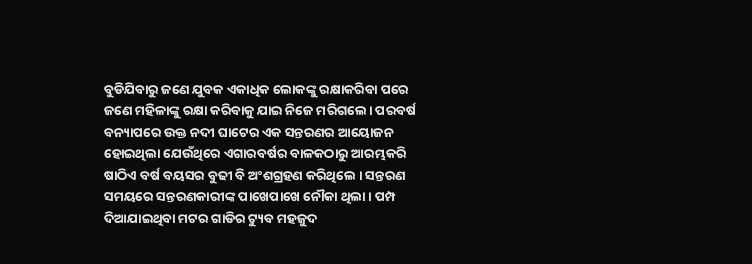ବୁଡିଯିବାରୁ ଜଣେ ଯୁବକ ଏକାଧିକ ଲୋକଙ୍କୁ ରକ୍ଷାକରିବା ପରେ ଜଣେ ମହିଳାଙ୍କୁ ରକ୍ଷା କରିବାକୁ ଯାଇ ନିଜେ ମରିଗଲେ। ପରବର୍ଷ ବନ୍ୟାପରେ ଉକ୍ତ ନଦୀ ଘାଟ‌େ‌ର ଏକ ସନ୍ତରଣର ଆୟୋଜନ ହୋଇଥିଲା ଯେଉଁଥିରେ ଏଗାରବର୍ଷର ବାଳକଠାରୁ ଆରମ୍ଭକରି ଷାଠିଏ ବର୍ଷ ବୟସର ବୁଢୀ ବି ଅଂଶଗ୍ରହଣ କରିଥିଲେ । ସନ୍ତରଣ ସମୟରେ ସନ୍ତରଣକାରୀଙ୍କ ପାଖେପାଖେ ନୌକା ଥିଲା । ପମ୍ପ ଦିଆଯାଇଥିବା ମଟର ଗାଡିର ଟ୍ୟୁବ ମହଜୁଦ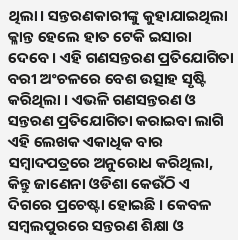ଥିଲା। ସନ୍ତରଣକାରୀଙ୍କୁ କୁହାଯାଇଥିଲା କ୍ଳାନ୍ତ ହେଲେ ହାତ ଟେକି ଇସାରା ଦେବେ। ଏହି ଗଣସନ୍ତରଣ ପ୍ରତିଯୋଗିତା ବରୀ ଅଂଚଳରେ ବେଶ ଉତ୍ସାହ ସୃଷ୍ଟି କରିଥିଲା । ଏଭଳି ଗଣସନ୍ତରଣ ଓ ସନ୍ତରଣ ପ୍ରତିଯୋଗିତା କରାଇବା ଲାଗି ଏହି ଲେଖକ ଏକାଧିକ ବାର ସମ୍ବାଦପତ୍ରରେ ଅନୁରୋଧ କରିଥିଲା, କିନ୍ତୁ ଜାଣେନା ଓଡିଶା କେଉଁଠି ଏ ଦିଗରେ ପ୍ରଚେଷ୍ଟା ହୋଇଛି । କେବଳ ସମ୍ବଲପୁରରେ ସନ୍ତରଣ ଶିକ୍ଷା ଓ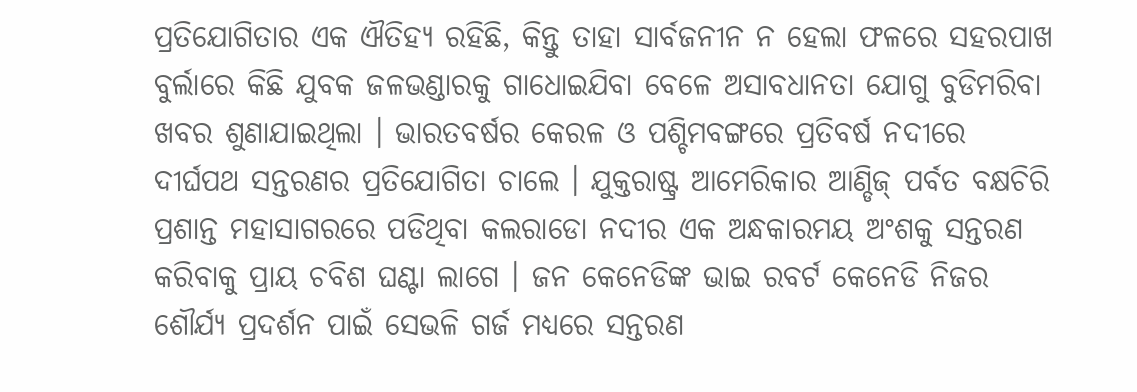ପ୍ରତିଯୋଗିତାର ଏକ ଐତିହ୍ୟ ରହିଛି, କିନ୍ତୁ ତାହା ସାର୍ବଜନୀନ ନ ହେଲା ଫଳରେ ସହରପାଖ ବୁର୍ଲାରେ କିଛି ଯୁବକ ଜଳଭଣ୍ଡାରକୁ ଗାଧୋଇଯିବା ବେଳେ ଅସାବଧାନତା ଯୋଗୁ ବୁଡିମରିବା ଖବର ଶୁଣାଯାଇଥିଲା । ଭାରତବର୍ଷର କେରଳ ଓ ପଶ୍ଚିମବଙ୍ଗରେ ପ୍ରତିବର୍ଷ ନଦୀରେ ଦୀର୍ଘପଥ ସନ୍ତରଣର ପ୍ରତିଯୋଗିତା ଚାଲେ । ଯୁକ୍ତରାଷ୍ଟ୍ର ଆମେରିକାର ଆଣ୍ଡିଜ୍ ପର୍ବତ ବକ୍ଷଚିରି ପ୍ରଶାନ୍ତ ମହାସାଗରରେ ପଡିଥିବା କଲରାଡୋ ନଦୀର ଏକ ଅନ୍ଧକାରମୟ ଅଂଶକୁ ସନ୍ତରଣ କରିବାକୁ ପ୍ରାୟ ଚବିଶ ଘଣ୍ଟା ଲାଗେ । ଜନ କେନେଡିଙ୍କ ଭାଇ ରବର୍ଟ କେନେଡି ନିଜର ଶୌର୍ଯ୍ୟ ପ୍ରଦର୍ଶନ ପାଇଁ ସେଭଳି ଗର୍ଜ ମଧ୍ୟରେ ସନ୍ତରଣ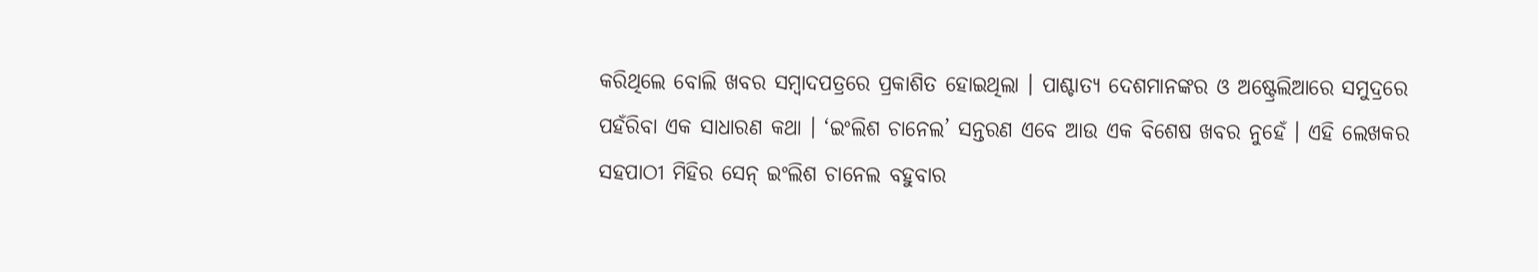କରିଥିଲେ ବୋଲି ଖବର ସମ୍ବାଦପତ୍ରରେ ପ୍ରକାଶିତ ହୋଇଥିଲା । ପାଶ୍ଚାତ୍ୟ ଦେଶମାନଙ୍କର ଓ ଅଷ୍ଟ୍ରେଲିଆରେ ସମୁଦ୍ରରେ ପହଁରିବା ଏକ ସାଧାରଣ କଥା । ‘ଇଂଲିଶ ଚାନେଲ’ ସନ୍ତରଣ ଏବେ ଆଉ ଏକ ବିଶେଷ ଖବର ନୁହେଁ । ଏହି ଲେଖକର ସହପାଠୀ ମିହିର ସେନ୍ ଇଂଲିଶ ଚାନେଲ ବହୁବାର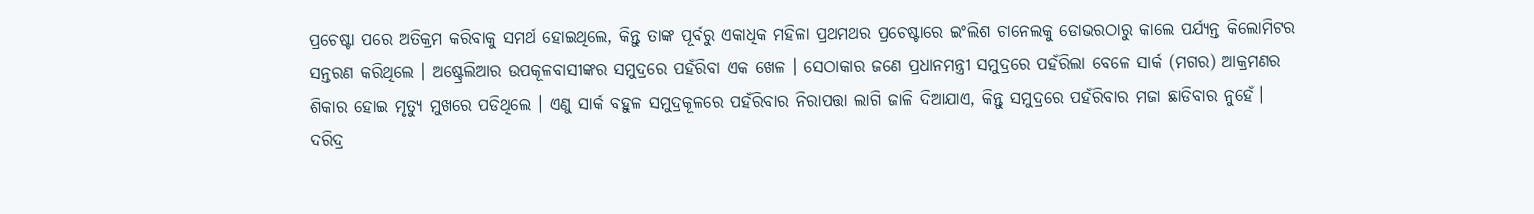ପ୍ରଚେଷ୍ଟା ପରେ ଅତିକ୍ରମ କରିବାକୁ ସମର୍ଥ ହୋଇଥିଲେ, କିନ୍ତୁ ତାଙ୍କ ପୂର୍ବରୁ ଏକାଧିକ ମହିଳା ପ୍ରଥମଥର ପ୍ରଚେଷ୍ଟାରେ ଇଂଲିଶ ଚାନେଲକୁ ଡୋଭରଠାରୁ କାଲେ ପର୍ଯ୍ୟନ୍ତ କିଲୋମିଟର ସନ୍ତରଣ କରିଥିଲେ । ଅଷ୍ଟ୍ରେଲିଆର ଉପକୂଳବାସୀଙ୍କର ସମୁଦ୍ରରେ ପହଁରିବା ଏକ ଖେଳ । ସେଠାକାର ଜଣେ ପ୍ରଧାନମନ୍ତ୍ରୀ ସମୁଦ୍ରରେ ପହଁରିଲା ବେଳେ ସାର୍କ (ମଗର) ଆକ୍ରମଣର ଶିକାର ହୋଇ ମୃତ୍ୟୁ ମୁଖରେ ପଡିଥିଲେ । ଏଣୁ ସାର୍କ ବହୁଳ ସମୁଦ୍ରକୂଳରେ ପହଁରିବାର ନିରାପତ୍ତା ଲାଗି ଜାଳି ଦିଆଯାଏ, କିନ୍ତୁ ସମୁଦ୍ରରେ ପହଁରିବାର ମଜା ଛାଡିବାର ନୁହେଁ।
ଦରିଦ୍ର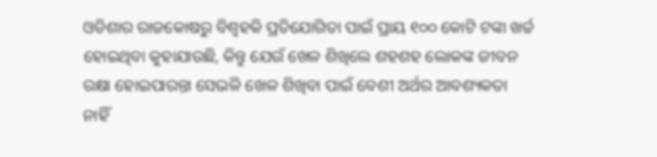ଓଡିଶାର ରାଜକୋଷରୁ ବିଶ୍ୱହକି ପ୍ରତିଯୋଗିତା ପାଇଁ ପ୍ରାୟ ୧୦୦ କୋଟି ଟଙ୍କା ଖର୍ଚ୍ଚ ହୋଇଥିବା କୁହାଯାଉଛି, କିନ୍ତୁ ଯେଉଁ ଖେଳ ଶିଖିଲେ ଶହଶହ ଲୋକଙ୍କ ଜୀବନ ରକ୍ଷା ହୋଇପାରନ୍ତା ସେଭଳି ଖେଳ ଶିଖିବା ପାଇଁ ବେଶୀ ଅର୍ଥର ଆବଶ୍ୟକତା ନାହିଁ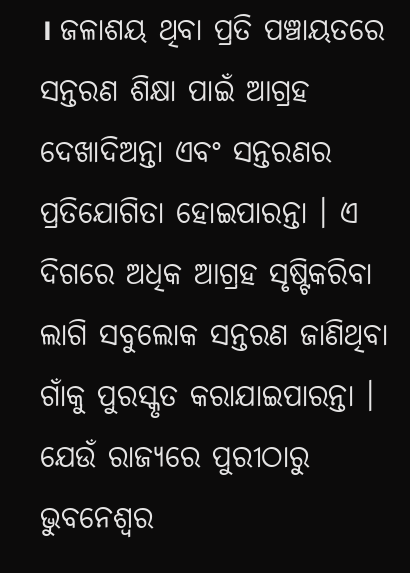। ଜଳାଶୟ ଥିବା ପ୍ରତି ପଞ୍ଚାୟତରେ ସନ୍ତରଣ ଶିକ୍ଷା ପାଇଁ ଆଗ୍ରହ ଦେଖାଦିଅନ୍ତା ଏବଂ ସନ୍ତରଣର ପ୍ରତିଯୋଗିତା ହୋଇପାରନ୍ତା । ଏ ଦିଗରେ ଅଧିକ ଆଗ୍ରହ ସୃଷ୍ଟିକରିବା ଲାଗି ସବୁଲୋକ ସନ୍ତରଣ ଜାଣିଥିବା ଗାଁକୁ ପୁରସ୍କୃତ କରାଯାଇପାରନ୍ତା । ଯେଉଁ ରାଜ୍ୟରେ ପୁରୀଠାରୁ ଭୁବନେଶ୍ୱର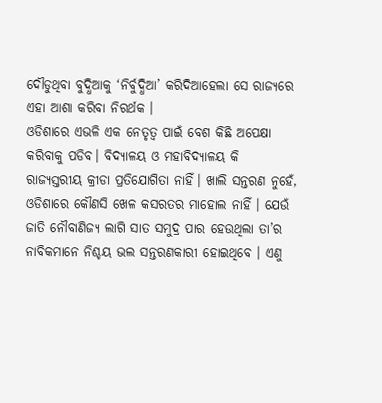ଦୌଡୁଥିବା ବୁଦ୍ଧିଆକୁ ‘ନିର୍ବୁଦ୍ଧିଆ’ କରିଦିଆହେଲା ସେ ରାଜ୍ୟରେ ଏହା ଆଶା କରିବା ନିରର୍ଥକ ।
ଓଡିଶାରେ ଏଭଳି ଏକ ନେତୃତ୍ୱ ପାଇଁ ବେଶ କିଛି ଅପେକ୍ଷା କରିବାକୁ ପଡିବ। ବିଦ୍ୟାଳୟ ଓ ମହାବିଦ୍ୟାଳୟ କି ରାଜ୍ୟସ୍ତରୀୟ କ୍ରୀଡା ପ୍ରତିଯୋଗିତା ନାହିଁ। ଖାଲି ସନ୍ତରଣ ନୁହେଁ, ଓଡିଶାରେ କୌଣସି ଖେଳ କସରତର ମାହୋଲ ନାହିଁ । ଯେଉଁ ଜାତି ନୌବାଣିଜ୍ୟ ଲାଗି ସାତ ସମୁଦ୍ର ପାର ହେଉଥିଲା ତା’ର ନାବିକମାନେ ନିଶ୍ଚୟ ଭଲ ସନ୍ତରଣକାରୀ ହୋଇଥିବେ । ଏଣୁ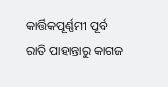କାର୍ତ୍ତିକପୂର୍ଣ୍ଣମୀ ପୂର୍ବ ରାତି ପାହାନ୍ତାରୁ କାଗଜ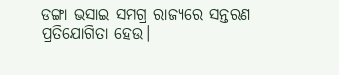ଡଙ୍ଗା ଭସାଇ ସମଗ୍ର ରାଜ୍ୟରେ ସନ୍ତରଣ ପ୍ରତିଯୋଗିତା ହେଉ।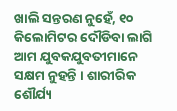ଖାଲି ସନ୍ତରଣ ନୁହେଁ, ୧୦ କିଲୋମିଟର ଦୌଡିବା ଲାଗି ଆମ ଯୁବକଯୁବତୀମାନେ ସକ୍ଷମ ନୁହନ୍ତି । ଶାରୀରିକ ଶୌର୍ଯ୍ୟ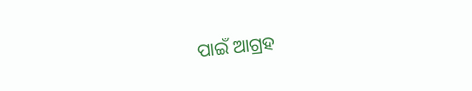ପାଇଁ ଆଗ୍ରହ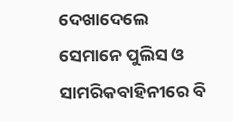ଦେଖାଦେଲେ ସେମାନେ ପୁଲିସ ଓ ସାମରିକବାହିନୀରେ ବି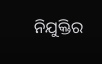ନିଯୁକ୍ତିର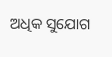ଅଧିକ ସୁଯୋଗ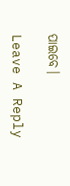ପାଇବେ।

Leave A Reply